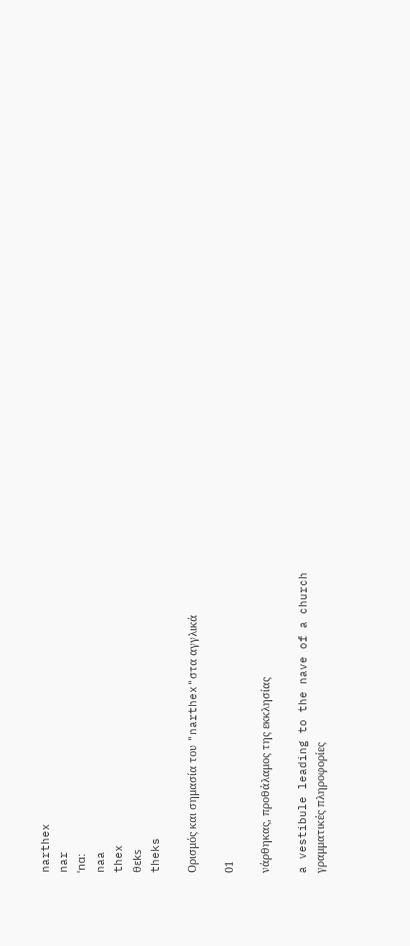narthex
nar
ˈnɑ:
naa
thex
θɛks
theks

Ορισμός και σημασία του "narthex"στα αγγλικά

01

νάρθηκας, προθάλαμος της εκκλησίας

a vestibule leading to the nave of a church
γραμματικές πληροφορίες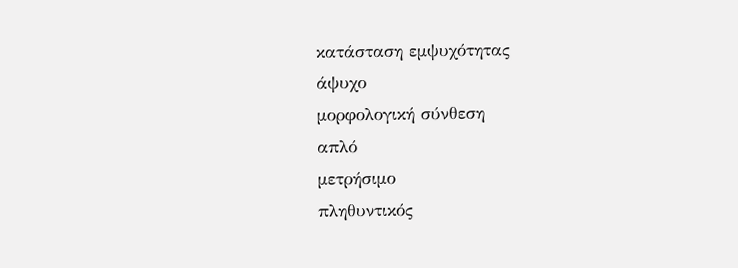κατάσταση εμψυχότητας
άψυχο
μορφολογική σύνθεση
απλό
μετρήσιμο
πληθυντικός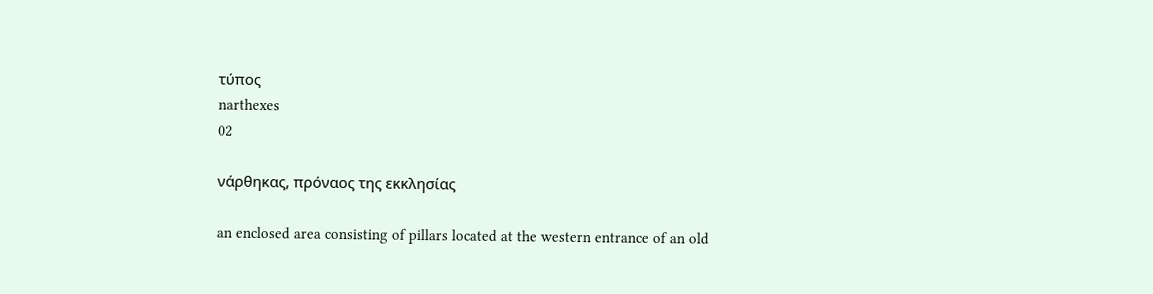τύπος
narthexes
02

νάρθηκας, πρόναος της εκκλησίας

an enclosed area consisting of pillars located at the western entrance of an old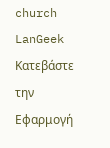church
LanGeek
Κατεβάστε την Εφαρμογή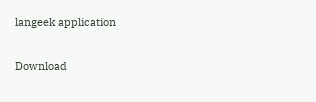langeek application

Download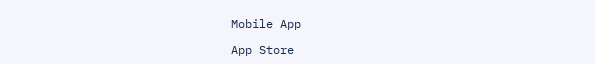Mobile App

App Store